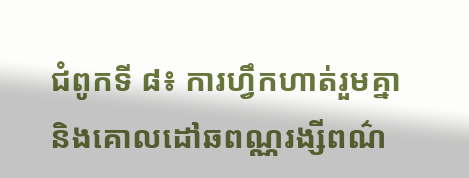ជំពូកទី ៨៖ ការហ្វឹកហាត់រួមគ្នា និងគោលដៅឆពណ្ណរង្សីពណ៌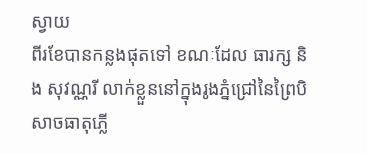ស្វាយ
ពីរខែបានកន្លងផុតទៅ ខណៈដែល ធារក្ស និង សុវណ្ណរី លាក់ខ្លួននៅក្នុងរូងភ្នំជ្រៅនៃព្រៃបិសាចធាតុភ្លើ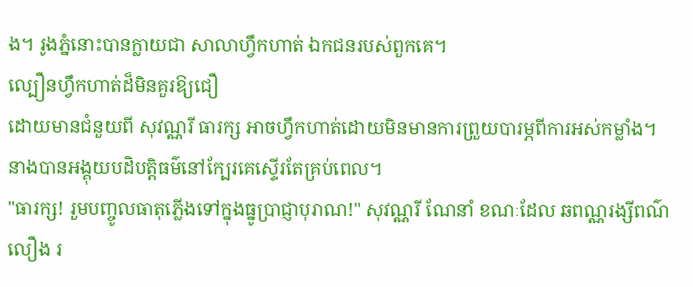ង។ រូងភ្នំនោះបានក្លាយជា សាលាហ្វឹកហាត់ ឯកជនរបស់ពួកគេ។
ល្បឿនហ្វឹកហាត់ដ៏មិនគួរឱ្យជឿ
ដោយមានជំនួយពី សុវណ្ណរី ធារក្ស អាចហ្វឹកហាត់ដោយមិនមានការព្រួយបារម្ភពីការអស់កម្លាំង។ នាងបានអង្គុយបដិបត្តិធម៌នៅក្បែរគេស្ទើរតែគ្រប់ពេល។
"ធារក្ស! រួមបញ្ចូលធាតុភ្លើងទៅក្នុងធ្នូប្រាជ្ញាបុរាណ!" សុវណ្ណរី ណែនាំ ខណៈដែល ឆពណ្ណរង្សីពណ៌លឿង រ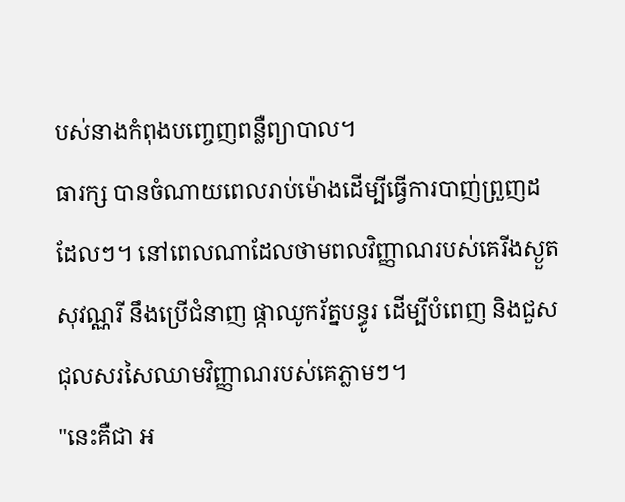បស់នាងកំពុងបញ្ចេញពន្លឺព្យាបាល។
ធារក្ស បានចំណាយពេលរាប់ម៉ោងដើម្បីធ្វើការបាញ់ព្រួញដដែលៗ។ នៅពេលណាដែលថាមពលវិញ្ញាណរបស់គេរីងស្ងួត សុវណ្ណរី នឹងប្រើជំនាញ ផ្កាឈូករ័ត្នបន្ធូរ ដើម្បីបំពេញ និងជួសជុលសរសៃឈាមវិញ្ញាណរបស់គេភ្លាមៗ។
"នេះគឺជា អ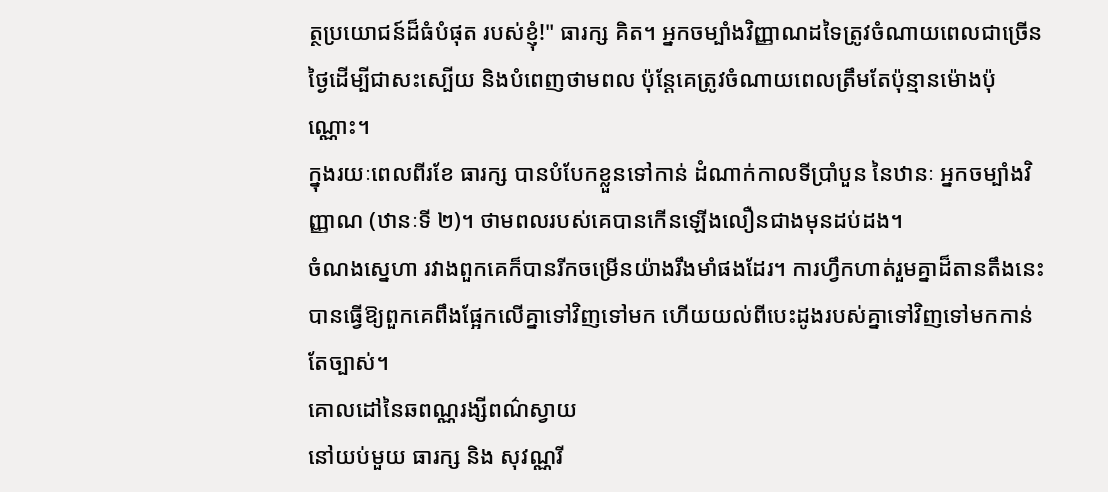ត្ថប្រយោជន៍ដ៏ធំបំផុត របស់ខ្ញុំ!" ធារក្ស គិត។ អ្នកចម្បាំងវិញ្ញាណដទៃត្រូវចំណាយពេលជាច្រើនថ្ងៃដើម្បីជាសះស្បើយ និងបំពេញថាមពល ប៉ុន្តែគេត្រូវចំណាយពេលត្រឹមតែប៉ុន្មានម៉ោងប៉ុណ្ណោះ។
ក្នុងរយៈពេលពីរខែ ធារក្ស បានបំបែកខ្លួនទៅកាន់ ដំណាក់កាលទីប្រាំបួន នៃឋានៈ អ្នកចម្បាំងវិញ្ញាណ (ឋានៈទី ២)។ ថាមពលរបស់គេបានកើនឡើងលឿនជាងមុនដប់ដង។
ចំណងស្នេហា រវាងពួកគេក៏បានរីកចម្រើនយ៉ាងរឹងមាំផងដែរ។ ការហ្វឹកហាត់រួមគ្នាដ៏តានតឹងនេះបានធ្វើឱ្យពួកគេពឹងផ្អែកលើគ្នាទៅវិញទៅមក ហើយយល់ពីបេះដូងរបស់គ្នាទៅវិញទៅមកកាន់តែច្បាស់។
គោលដៅនៃឆពណ្ណរង្សីពណ៌ស្វាយ
នៅយប់មួយ ធារក្ស និង សុវណ្ណរី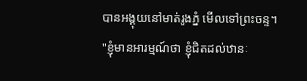បានអង្គុយនៅមាត់រូងភ្នំ មើលទៅព្រះចន្ទ។
"ខ្ញុំមានអារម្មណ៍ថា ខ្ញុំជិតដល់ឋានៈ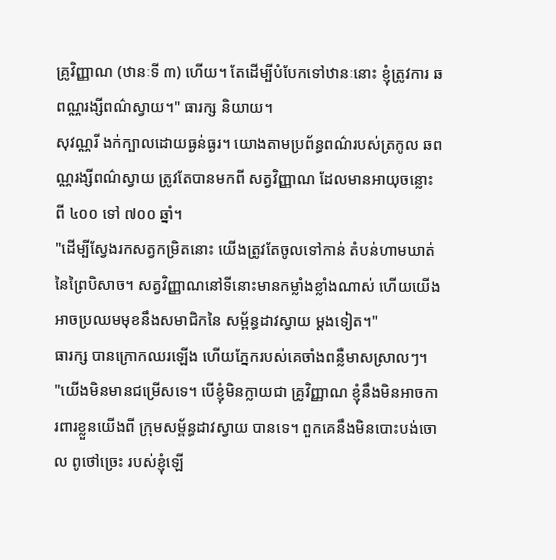គ្រូវិញ្ញាណ (ឋានៈទី ៣) ហើយ។ តែដើម្បីបំបែកទៅឋានៈនោះ ខ្ញុំត្រូវការ ឆពណ្ណរង្សីពណ៌ស្វាយ។" ធារក្ស និយាយ។
សុវណ្ណរី ងក់ក្បាលដោយធ្ងន់ធ្ងរ។ យោងតាមប្រព័ន្ធពណ៌របស់ត្រកូល ឆពណ្ណរង្សីពណ៌ស្វាយ ត្រូវតែបានមកពី សត្វវិញ្ញាណ ដែលមានអាយុចន្លោះពី ៤០០ ទៅ ៧០០ ឆ្នាំ។
"ដើម្បីស្វែងរកសត្វកម្រិតនោះ យើងត្រូវតែចូលទៅកាន់ តំបន់ហាមឃាត់នៃព្រៃបិសាច។ សត្វវិញ្ញាណនៅទីនោះមានកម្លាំងខ្លាំងណាស់ ហើយយើងអាចប្រឈមមុខនឹងសមាជិកនៃ សម្ព័ន្ធដាវស្វាយ ម្តងទៀត។"
ធារក្ស បានក្រោកឈរឡើង ហើយភ្នែករបស់គេចាំងពន្លឺមាសស្រាលៗ។
"យើងមិនមានជម្រើសទេ។ បើខ្ញុំមិនក្លាយជា គ្រូវិញ្ញាណ ខ្ញុំនឹងមិនអាចការពារខ្លួនយើងពី ក្រុមសម្ព័ន្ធដាវស្វាយ បានទេ។ ពួកគេនឹងមិនបោះបង់ចោល ពូថៅច្រេះ របស់ខ្ញុំឡើ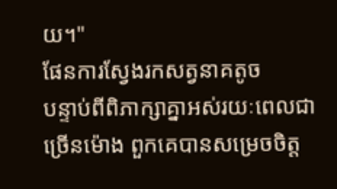យ។"
ផែនការស្វែងរកសត្វនាគតូច
បន្ទាប់ពីពិភាក្សាគ្នាអស់រយៈពេលជាច្រើនម៉ោង ពួកគេបានសម្រេចចិត្ត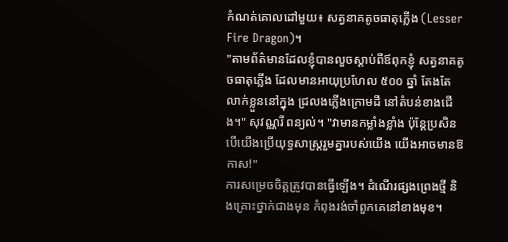កំណត់គោលដៅមួយ៖ សត្វនាគតូចធាតុភ្លើង (Lesser Fire Dragon)។
"តាមព័ត៌មានដែលខ្ញុំបានលួចស្តាប់ពីឪពុកខ្ញុំ សត្វនាគតូចធាតុភ្លើង ដែលមានអាយុប្រហែល ៥០០ ឆ្នាំ តែងតែលាក់ខ្លួននៅក្នុង ជ្រលងភ្លើងក្រោមដី នៅតំបន់ខាងជើង។" សុវណ្ណរី ពន្យល់។ "វាមានកម្លាំងខ្លាំង ប៉ុន្តែប្រសិនបើយើងប្រើយុទ្ធសាស្ត្ររួមគ្នារបស់យើង យើងអាចមានឱកាស!"
ការសម្រេចចិត្តត្រូវបានធ្វើឡើង។ ដំណើរផ្សងព្រេងថ្មី និងគ្រោះថ្នាក់ជាងមុន កំពុងរង់ចាំពួកគេនៅខាងមុខ។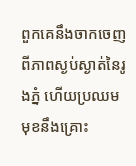ពួកគេនឹងចាកចេញពីភាពស្ងប់ស្ងាត់នៃរូងភ្នំ ហើយប្រឈមមុខនឹងគ្រោះ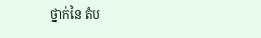ថ្នាក់នៃ តំប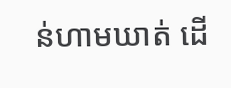ន់ហាមឃាត់ ដើ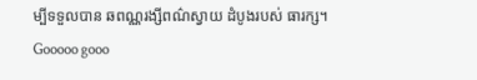ម្បីទទួលបាន ឆពណ្ណរង្សីពណ៌ស្វាយ ដំបូងរបស់ ធារក្ស។
Gooooo gooo